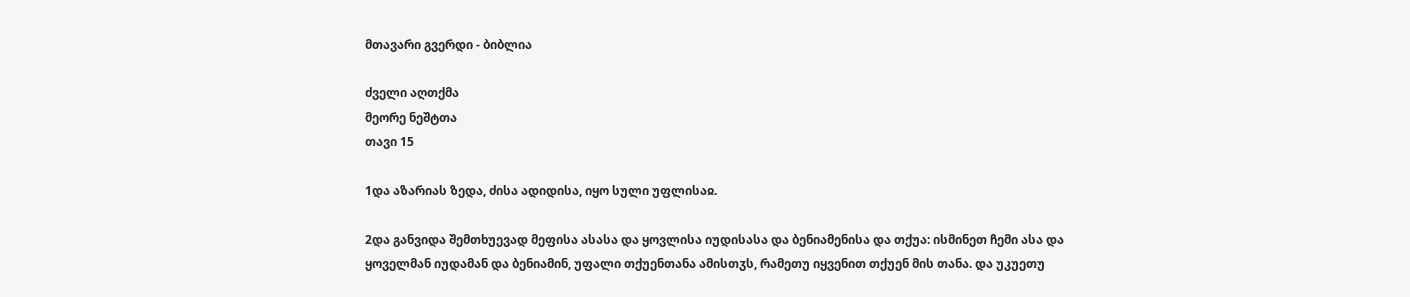მთავარი გვერდი - ბიბლია

ძველი აღთქმა
მეორე ნეშტთა
თავი 15

1და აზარიას ზედა, ძისა ადიდისა, იყო სული უფლისაჲ.

2და განვიდა შემთხუევად მეფისა ასასა და ყოვლისა იუდისასა და ბენიამენისა და თქუა: ისმინეთ ჩემი ასა და ყოველმან იუდამან და ბენიამინ, უფალი თქუენთანა ამისთჳს, რამეთუ იყვენით თქუენ მის თანა. და უკუეთუ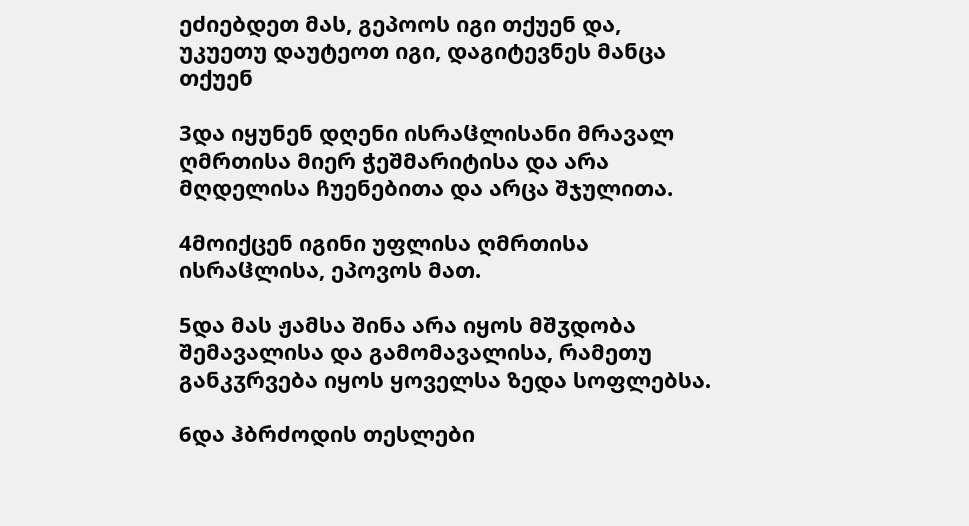ეძიებდეთ მას, გეპოოს იგი თქუენ და, უკუეთუ დაუტეოთ იგი, დაგიტევნეს მანცა თქუენ

3და იყუნენ დღენი ისრაჱლისანი მრავალ ღმრთისა მიერ ჭეშმარიტისა და არა მღდელისა ჩუენებითა და არცა შჯულითა.

4მოიქცენ იგინი უფლისა ღმრთისა ისრაჱლისა, ეპოვოს მათ.

5და მას ჟამსა შინა არა იყოს მშჳდობა შემავალისა და გამომავალისა, რამეთუ განკჳრვება იყოს ყოველსა ზედა სოფლებსა.

6და ჰბრძოდის თესლები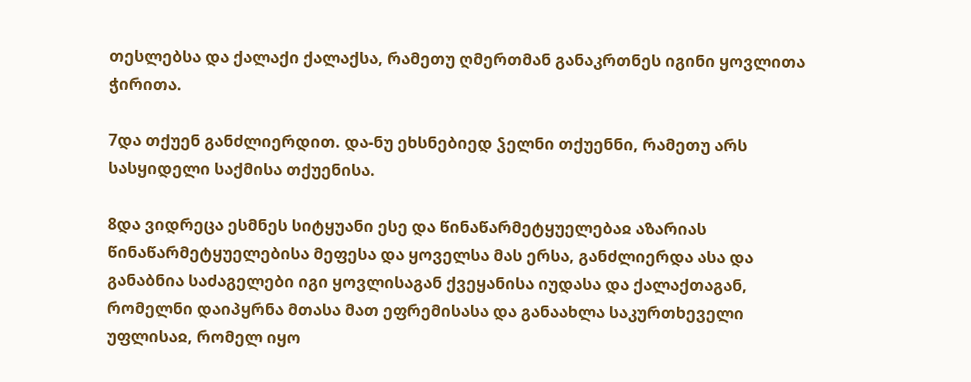თესლებსა და ქალაქი ქალაქსა, რამეთუ ღმერთმან განაკრთნეს იგინი ყოვლითა ჭირითა.

7და თქუენ განძლიერდით. და-ნუ ეხსნებიედ ჴელნი თქუენნი, რამეთუ არს სასყიდელი საქმისა თქუენისა.

8და ვიდრეცა ესმნეს სიტყუანი ესე და წინაწარმეტყუელებაჲ აზარიას წინაწარმეტყუელებისა მეფესა და ყოველსა მას ერსა, განძლიერდა ასა და განაბნია საძაგელები იგი ყოვლისაგან ქვეყანისა იუდასა და ქალაქთაგან, რომელნი დაიპყრნა მთასა მათ ეფრემისასა და განაახლა საკურთხეველი უფლისაჲ, რომელ იყო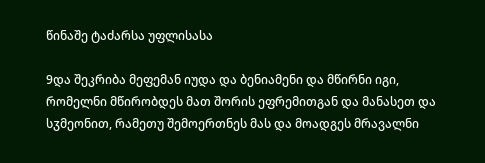წინაშე ტაძარსა უფლისასა

9და შეკრიბა მეფემან იუდა და ბენიამენი და მწირნი იგი, რომელნი მწირობდეს მათ შორის ეფრემითგან და მანასეთ და სჳმეონით, რამეთუ შემოერთნეს მას და მოადგეს მრავალნი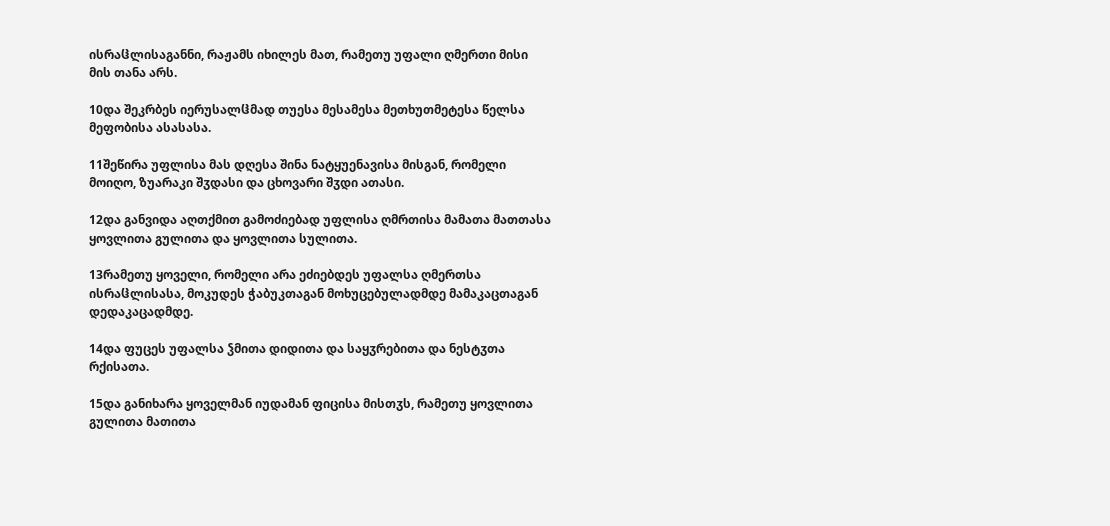ისრაჱლისაგანნი, რაჟამს იხილეს მათ, რამეთუ უფალი ღმერთი მისი მის თანა არს.

10და შეკრბეს იერუსალჱმად თუესა მესამესა მეთხუთმეტესა წელსა მეფობისა ასასასა.

11შეწირა უფლისა მას დღესა შინა ნატყუენავისა მისგან, რომელი მოიღო, ზუარაკი შჳდასი და ცხოვარი შჳდი ათასი.

12და განვიდა აღთქმით გამოძიებად უფლისა ღმრთისა მამათა მათთასა ყოვლითა გულითა და ყოვლითა სულითა.

13რამეთუ ყოველი, რომელი არა ეძიებდეს უფალსა ღმერთსა ისრაჱლისასა, მოკუდეს ჭაბუკთაგან მოხუცებულადმდე მამაკაცთაგან დედაკაცადმდე.

14და ფუცეს უფალსა ჴმითა დიდითა და საყჳრებითა და ნესტჳთა რქისათა.

15და განიხარა ყოველმან იუდამან ფიცისა მისთჳს, რამეთუ ყოვლითა გულითა მათითა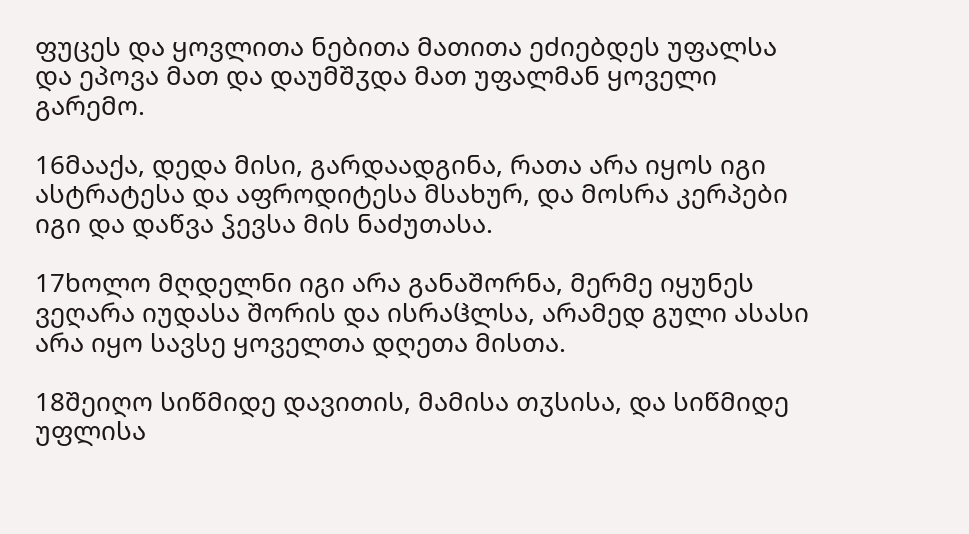ფუცეს და ყოვლითა ნებითა მათითა ეძიებდეს უფალსა და ეპოვა მათ და დაუმშჳდა მათ უფალმან ყოველი გარემო.

16მააქა, დედა მისი, გარდაადგინა, რათა არა იყოს იგი ასტრატესა და აფროდიტესა მსახურ, და მოსრა კერპები იგი და დაწვა ჴევსა მის ნაძუთასა.

17ხოლო მღდელნი იგი არა განაშორნა, მერმე იყუნეს ვეღარა იუდასა შორის და ისრაჱლსა, არამედ გული ასასი არა იყო სავსე ყოველთა დღეთა მისთა.

18შეიღო სიწმიდე დავითის, მამისა თჳსისა, და სიწმიდე უფლისა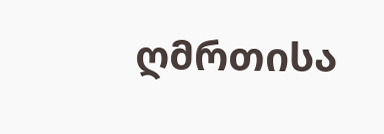ღმრთისა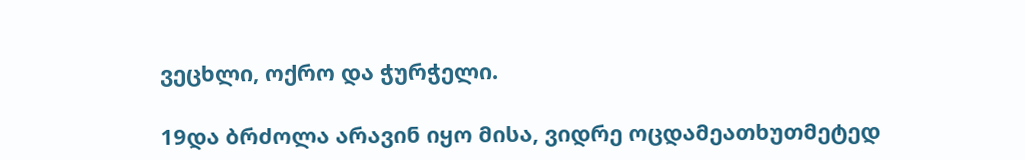ვეცხლი, ოქრო და ჭურჭელი.

19და ბრძოლა არავინ იყო მისა, ვიდრე ოცდამეათხუთმეტედ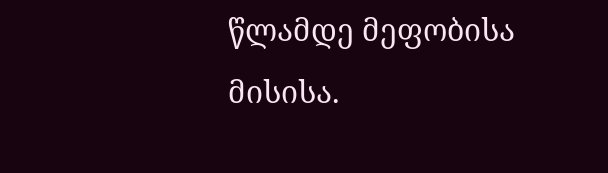წლამდე მეფობისა მისისა.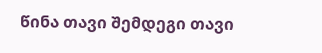წინა თავი შემდეგი თავი